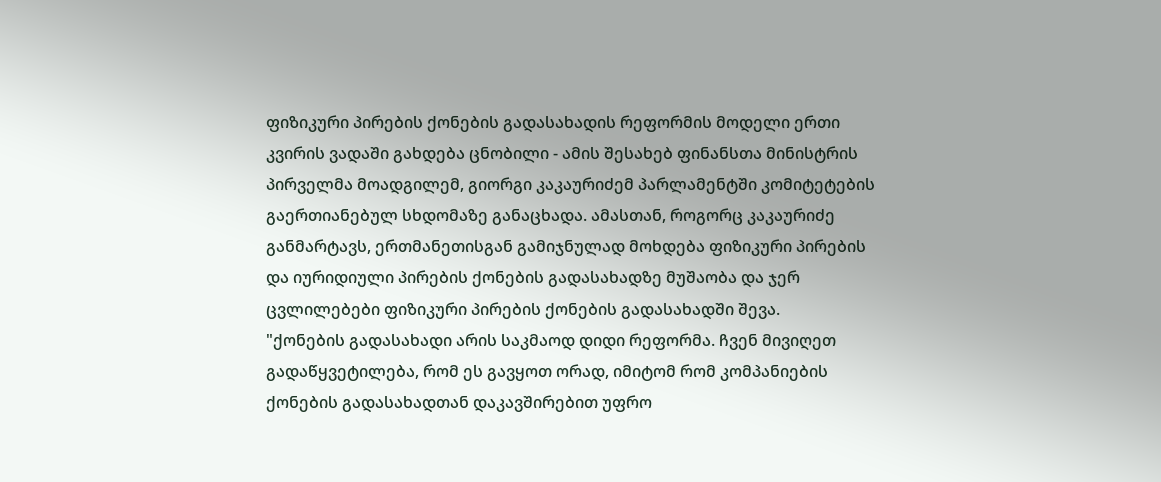ფიზიკური პირების ქონების გადასახადის რეფორმის მოდელი ერთი კვირის ვადაში გახდება ცნობილი - ამის შესახებ ფინანსთა მინისტრის პირველმა მოადგილემ, გიორგი კაკაურიძემ პარლამენტში კომიტეტების გაერთიანებულ სხდომაზე განაცხადა. ამასთან, როგორც კაკაურიძე განმარტავს, ერთმანეთისგან გამიჯნულად მოხდება ფიზიკური პირების და იურიდიული პირების ქონების გადასახადზე მუშაობა და ჯერ ცვლილებები ფიზიკური პირების ქონების გადასახადში შევა.
"ქონების გადასახადი არის საკმაოდ დიდი რეფორმა. ჩვენ მივიღეთ გადაწყვეტილება, რომ ეს გავყოთ ორად, იმიტომ რომ კომპანიების ქონების გადასახადთან დაკავშირებით უფრო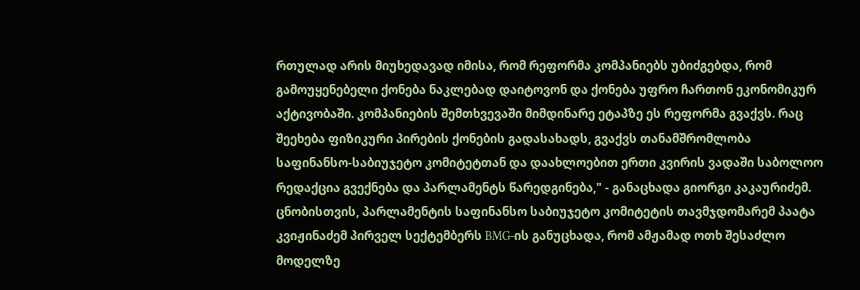რთულად არის მიუხედავად იმისა, რომ რეფორმა კომპანიებს უბიძგებდა, რომ გამოუყენებელი ქონება ნაკლებად დაიტოვონ და ქონება უფრო ჩართონ ეკონომიკურ აქტივობაში. კომპანიების შემთხვევაში მიმდინარე ეტაპზე ეს რეფორმა გვაქვს. რაც შეეხება ფიზიკური პირების ქონების გადასახადს, გვაქვს თანამშრომლობა საფინანსო-საბიუჯეტო კომიტეტთან და დაახლოებით ერთი კვირის ვადაში საბოლოო რედაქცია გვექნება და პარლამენტს წარედგინება," - განაცხადა გიორგი კაკაურიძემ.
ცნობისთვის, პარლამენტის საფინანსო საბიუჯეტო კომიტეტის თავმჯდომარემ პაატა კვიჟინაძემ პირველ სექტემბერს BMG-ის განუცხადა, რომ ამჟამად ოთხ შესაძლო მოდელზე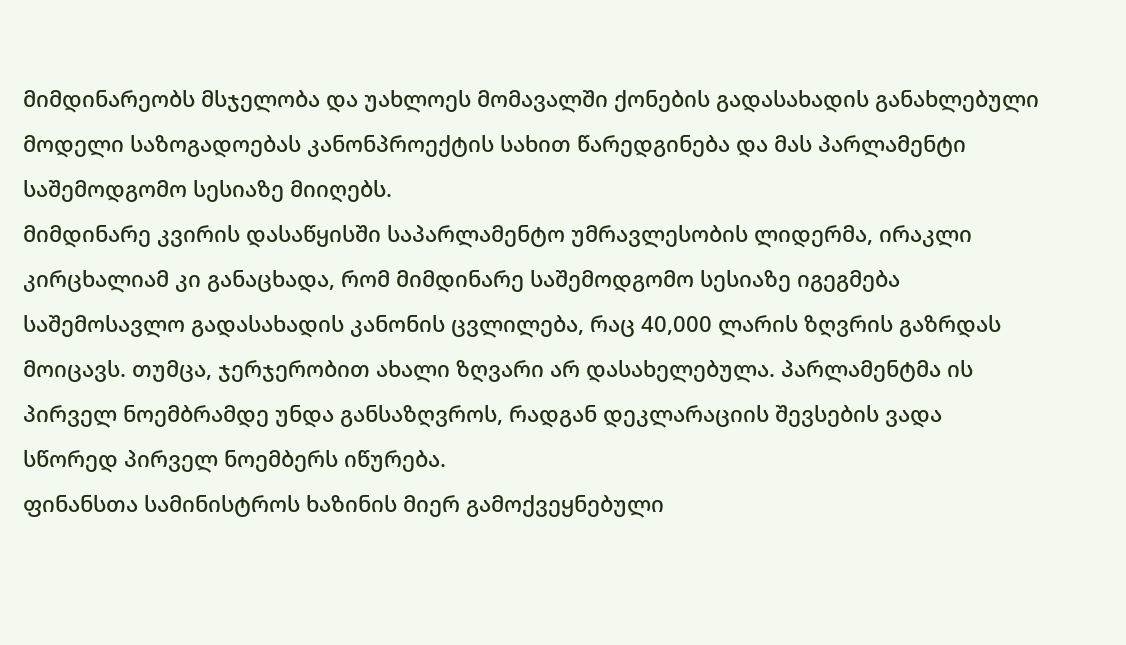მიმდინარეობს მსჯელობა და უახლოეს მომავალში ქონების გადასახადის განახლებული მოდელი საზოგადოებას კანონპროექტის სახით წარედგინება და მას პარლამენტი საშემოდგომო სესიაზე მიიღებს.
მიმდინარე კვირის დასაწყისში საპარლამენტო უმრავლესობის ლიდერმა, ირაკლი კირცხალიამ კი განაცხადა, რომ მიმდინარე საშემოდგომო სესიაზე იგეგმება საშემოსავლო გადასახადის კანონის ცვლილება, რაც 40,000 ლარის ზღვრის გაზრდას მოიცავს. თუმცა, ჯერჯერობით ახალი ზღვარი არ დასახელებულა. პარლამენტმა ის პირველ ნოემბრამდე უნდა განსაზღვროს, რადგან დეკლარაციის შევსების ვადა სწორედ პირველ ნოემბერს იწურება.
ფინანსთა სამინისტროს ხაზინის მიერ გამოქვეყნებული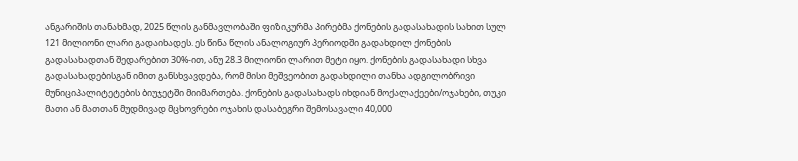ანგარიშის თანახმად, 2025 წლის განმავლობაში ფიზიკურმა პირებმა ქონების გადასახადის სახით სულ 121 მილიონი ლარი გადაიხადეს. ეს წინა წლის ანალოგიურ პერიოდში გადახდილ ქონების გადასახადთან შედარებით 30%-ით, ანუ 28.3 მილიონი ლარით მეტი იყო. ქონების გადასახადი სხვა გადასახადებისგან იმით განსხვავდება, რომ მისი მეშვეობით გადახდილი თანხა ადგილობრივი მუნიციპალიტეტების ბიუჯეტში მიიმართება. ქონების გადასახადს იხდიან მოქალაქეები/ოჯახები, თუკი მათი ან მათთან მუდმივად მცხოვრები ოჯახის დასაბეგრი შემოსავალი 40,000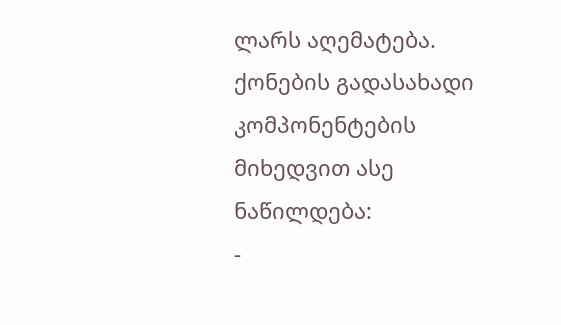ლარს აღემატება. ქონების გადასახადი კომპონენტების მიხედვით ასე ნაწილდება:
-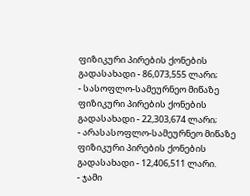ფიზიკური პირების ქონების გადასახადი - 86,073,555 ლარი;
- სასოფლო-სამეურნეო მიწაზე ფიზიკური პირების ქონების გადასახადი - 22,303,674 ლარი;
- არასასოფლო-სამეურნეო მიწაზე ფიზიკური პირების ქონების გადასახადი - 12,406,511 ლარი.
- ჯამი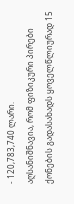- 120,783,740 ლარი.
აღსანიშნავია, რომ ფიზიკური პირები ქონების გადასახადს ყოველწლიურად 15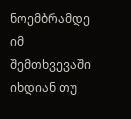ნოემბრამდე იმ შემთხვევაში იხდიან თუ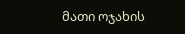მათი ოჯახის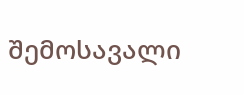შემოსავალი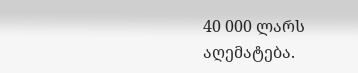40 000 ლარს აღემატება.